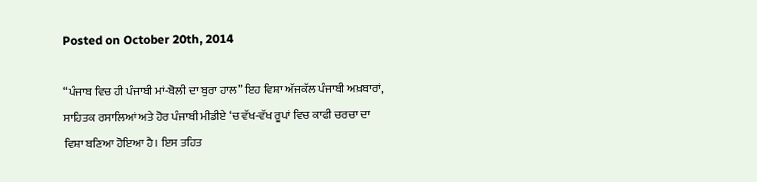Posted on October 20th, 2014

“ਪੰਜਾਬ ਵਿਚ ਹੀ ਪੰਜਾਬੀ ਮਾਂ-ਬੋਲੀ ਦਾ ਬੁਰਾ ਹਾਲ” ਇਹ ਵਿਸ਼ਾ ਅੱਜਕੱਲ ਪੰਜਾਬੀ ਅਖ਼ਬਾਰਾਂ, ਸਾਹਿਤਕ ਰਸਾਲਿਆਂ ਅਤੇ ਹੋਰ ਪੰਜਾਬੀ ਮੀਡੀਏ ‘ਚ ਵੱਖ-ਵੱਖ ਰੂਪਾਂ ਵਿਚ ਕਾਫੀ ਚਰਚਾ ਦਾ ਵਿਸ਼ਾ ਬਣਿਆ ਹੋਇਆ ਹੈ। ਇਸ ਤਹਿਤ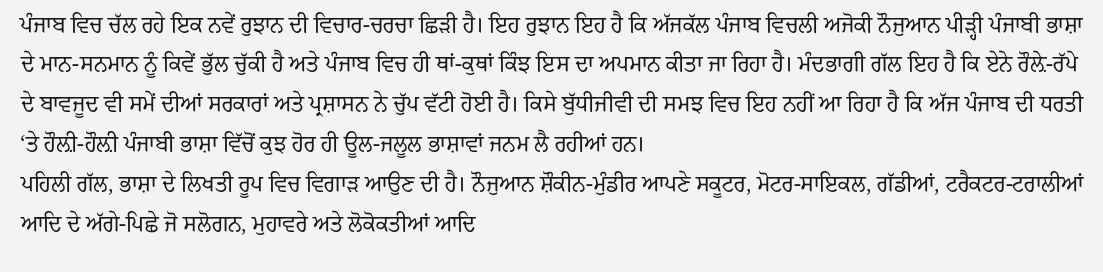ਪੰਜਾਬ ਵਿਚ ਚੱਲ ਰਹੇ ਇਕ ਨਵੇਂ ਰੁਝਾਨ ਦੀ ਵਿਚਾਰ-ਚਰਚਾ ਛਿੜੀ ਹੈ। ਇਹ ਰੁਝਾਨ ਇਹ ਹੈ ਕਿ ਅੱਜਕੱਲ ਪੰਜਾਬ ਵਿਚਲੀ ਅਜੋਕੀ ਨੌਜੁਆਨ ਪੀੜ੍ਹੀ ਪੰਜਾਬੀ ਭਾਸ਼ਾ ਦੇ ਮਾਨ-ਸਨਮਾਨ ਨੂੰ ਕਿਵੇਂ ਭੁੱਲ ਚੁੱਕੀ ਹੈ ਅਤੇ ਪੰਜਾਬ ਵਿਚ ਹੀ ਥਾਂ-ਕੁਥਾਂ ਕਿੰਝ ਇਸ ਦਾ ਅਪਮਾਨ ਕੀਤਾ ਜਾ ਰਿਹਾ ਹੈ। ਮੰਦਭਾਗੀ ਗੱਲ ਇਹ ਹੈ ਕਿ ਏਨੇ ਰੌਲ਼ੇ-ਰੱਪੇ ਦੇ ਬਾਵਜੂਦ ਵੀ ਸਮੇਂ ਦੀਆਂ ਸਰਕਾਰਾਂ ਅਤੇ ਪ੍ਰਸ਼ਾਸਨ ਨੇ ਚੁੱਪ ਵੱਟੀ ਹੋਈ ਹੈ। ਕਿਸੇ ਬੁੱਧੀਜੀਵੀ ਦੀ ਸਮਝ ਵਿਚ ਇਹ ਨਹੀਂ ਆ ਰਿਹਾ ਹੈ ਕਿ ਅੱਜ ਪੰਜਾਬ ਦੀ ਧਰਤੀ ‘ਤੇ ਹੌਲ਼ੀ-ਹੌਲ਼ੀ ਪੰਜਾਬੀ ਭਾਸ਼ਾ ਵਿੱਚੋਂ ਕੁਝ ਹੋਰ ਹੀ ਊਲ-ਜਲੂਲ ਭਾਸ਼ਾਵਾਂ ਜਨਮ ਲੈ ਰਹੀਆਂ ਹਨ।
ਪਹਿਲੀ ਗੱਲ, ਭਾਸ਼ਾ ਦੇ ਲਿਖਤੀ ਰੂਪ ਵਿਚ ਵਿਗਾੜ ਆਉਣ ਦੀ ਹੈ। ਨੌਜੁਆਨ ਸ਼ੌਕੀਨ-ਮੁੰਡੀਰ ਆਪਣੇ ਸਕੂਟਰ, ਮੋਟਰ-ਸਾਇਕਲ, ਗੱਡੀਆਂ, ਟਰੈਕਟਰ-ਟਰਾਲੀਆਂ ਆਦਿ ਦੇ ਅੱਗੇ-ਪਿਛੇ ਜੋ ਸਲੋਗਨ, ਮੁਹਾਵਰੇ ਅਤੇ ਲੋਕੋਕਤੀਆਂ ਆਦਿ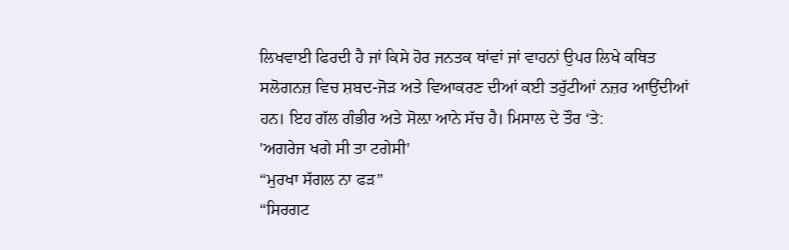ਲਿਖਵਾਈ ਫਿਰਦੀ ਹੈ ਜਾਂ ਕਿਸੇ ਹੋਰ ਜਨਤਕ ਥਾਂਵਾਂ ਜਾਂ ਵਾਹਨਾਂ ਉਪਰ ਲਿਖੇ ਕਥਿਤ ਸਲੋਗਨਜ਼ ਵਿਚ ਸ਼ਬਦ-ਜੋੜ ਅਤੇ ਵਿਆਕਰਣ ਦੀਆਂ ਕਈ ਤਰੁੱਟੀਆਂ ਨਜ਼ਰ ਆਉਂਦੀਆਂ ਹਨ। ਇਹ ਗੱਲ ਗੰਭੀਰ ਅਤੇ ਸੋਲ਼ਾ ਆਨੇ ਸੱਚ ਹੈ। ਮਿਸਾਲ ਦੇ ਤੌਰ ‘ਤੇ:
'ਅਗਰੇਜ ਖਗੇ ਸੀ ਤਾ ਟਗੇਸੀ'
“ਮੁਰਖਾ ਸੱਗਲ ਨਾ ਫੜ”
“ਸਿਰਗਟ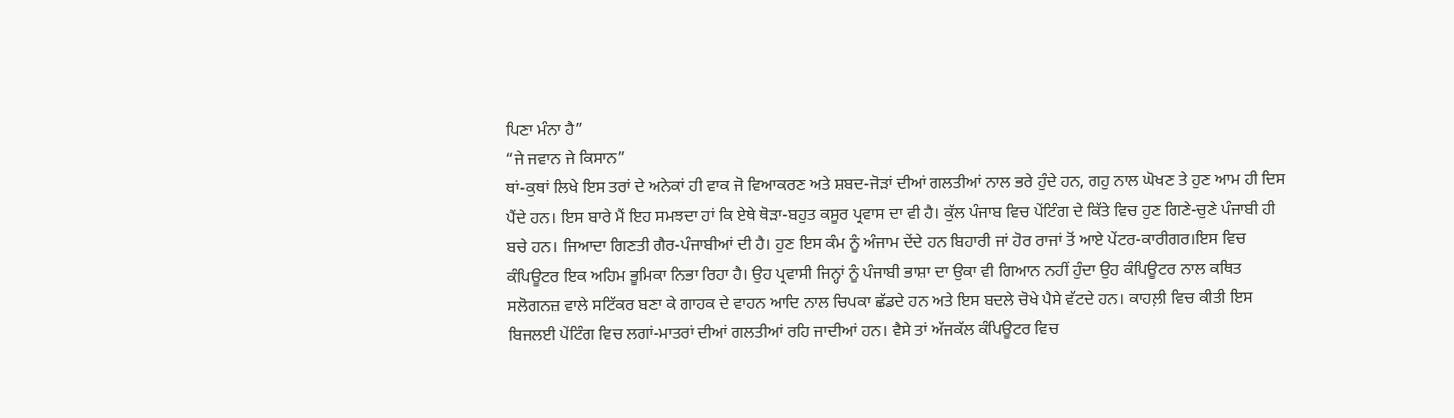ਪਿਣਾ ਮੰਨਾ ਹੈ”
“ਜੇ ਜਵਾਨ ਜੇ ਕਿਸਾਨ”
ਥਾਂ-ਕੁਥਾਂ ਲਿਖੇ ਇਸ ਤਰਾਂ ਦੇ ਅਨੇਕਾਂ ਹੀ ਵਾਕ ਜੋ ਵਿਆਕਰਣ ਅਤੇ ਸ਼ਬਦ-ਜੋੜਾਂ ਦੀਆਂ ਗਲਤੀਆਂ ਨਾਲ ਭਰੇ ਹੁੰਦੇ ਹਨ, ਗਹੁ ਨਾਲ ਘੋਖਣ ਤੇ ਹੁਣ ਆਮ ਹੀ ਦਿਸ ਪੈਂਦੇ ਹਨ। ਇਸ ਬਾਰੇ ਮੈਂ ਇਹ ਸਮਝਦਾ ਹਾਂ ਕਿ ਏਥੇ ਥੋੜਾ-ਬਹੁਤ ਕਸੂਰ ਪ੍ਰਵਾਸ ਦਾ ਵੀ ਹੈ। ਕੁੱਲ ਪੰਜਾਬ ਵਿਚ ਪੇਂਟਿੰਗ ਦੇ ਕਿੱਤੇ ਵਿਚ ਹੁਣ ਗਿਣੇ-ਚੁਣੇ ਪੰਜਾਬੀ ਹੀ ਬਚੇ ਹਨ। ਜਿਆਦਾ ਗਿਣਤੀ ਗੈਰ-ਪੰਜਾਬੀਆਂ ਦੀ ਹੈ। ਹੁਣ ਇਸ ਕੰਮ ਨੂੰ ਅੰਜਾਮ ਦੇਂਦੇ ਹਨ ਬਿਹਾਰੀ ਜਾਂ ਹੋਰ ਰਾਜਾਂ ਤੋਂ ਆਏ ਪੇਂਟਰ-ਕਾਰੀਗਰ।ਇਸ ਵਿਚ ਕੰਪਿਊਟਰ ਇਕ ਅਹਿਮ ਭੂਮਿਕਾ ਨਿਭਾ ਰਿਹਾ ਹੈ। ਉਹ ਪ੍ਰਵਾਸੀ ਜਿਨ੍ਹਾਂ ਨੂੰ ਪੰਜਾਬੀ ਭਾਸ਼ਾ ਦਾ ਉਕਾ ਵੀ ਗਿਆਨ ਨਹੀਂ ਹੁੰਦਾ ਉਹ ਕੰਪਿਊਟਰ ਨਾਲ ਕਥਿਤ ਸਲੋਗਨਜ਼ ਵਾਲੇ ਸਟਿੱਕਰ ਬਣਾ ਕੇ ਗਾਹਕ ਦੇ ਵਾਹਨ ਆਦਿ ਨਾਲ ਚਿਪਕਾ ਛੱਡਦੇ ਹਨ ਅਤੇ ਇਸ ਬਦਲੇ ਚੋਖੇ ਪੈਸੇ ਵੱਟਦੇ ਹਨ। ਕਾਹਲ਼ੀ ਵਿਚ ਕੀਤੀ ਇਸ ਬਿਜਲਈ ਪੇਂਟਿੰਗ ਵਿਚ ਲਗਾਂ-ਮਾਤਰਾਂ ਦੀਆਂ ਗਲਤੀਆਂ ਰਹਿ ਜਾਦੀਆਂ ਹਨ। ਵੈਸੇ ਤਾਂ ਅੱਜਕੱਲ ਕੰਪਿਊਟਰ ਵਿਚ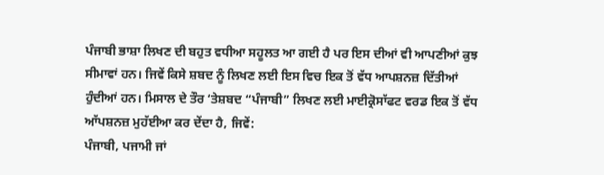ਪੰਜਾਬੀ ਭਾਸ਼ਾ ਲਿਖਣ ਦੀ ਬਹੁਤ ਵਧੀਆ ਸਹੂਲਤ ਆ ਗਈ ਹੈ ਪਰ ਇਸ ਦੀਆਂ ਵੀ ਆਪਣੀਆਂ ਕੁਝ ਸੀਮਾਵਾਂ ਹਨ। ਜਿਵੇਂ ਕਿਸੇ ਸ਼ਬਦ ਨੂੰ ਲਿਖਣ ਲਈ ਇਸ ਵਿਚ ਇਕ ਤੋਂ ਵੱਧ ਆਪਸ਼ਨਜ਼ ਦਿੱਤੀਆਂ ਹੁੰਦੀਆਂ ਹਨ। ਮਿਸਾਲ ਦੇ ਤੌਰ ‘ਤੇਸ਼ਬਦ “ਪੰਜਾਬੀ” ਲਿਖਣ ਲਈ ਮਾਈਕ੍ਰੋਸਾੱਫਟ ਵਰਡ ਇਕ ਤੋਂ ਵੱਧ ਆੱਪਸ਼ਨਜ਼ ਮੁਹੱਈਆ ਕਰ ਦੇਂਦਾ ਹੈ, ਜਿਵੇਂ:
ਪੰਜਾਬੀ, ਪਜਾਮੀ ਜਾਂ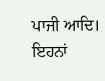ਪਾਜੀ ਆਦਿ।
ਇਹਨਾਂ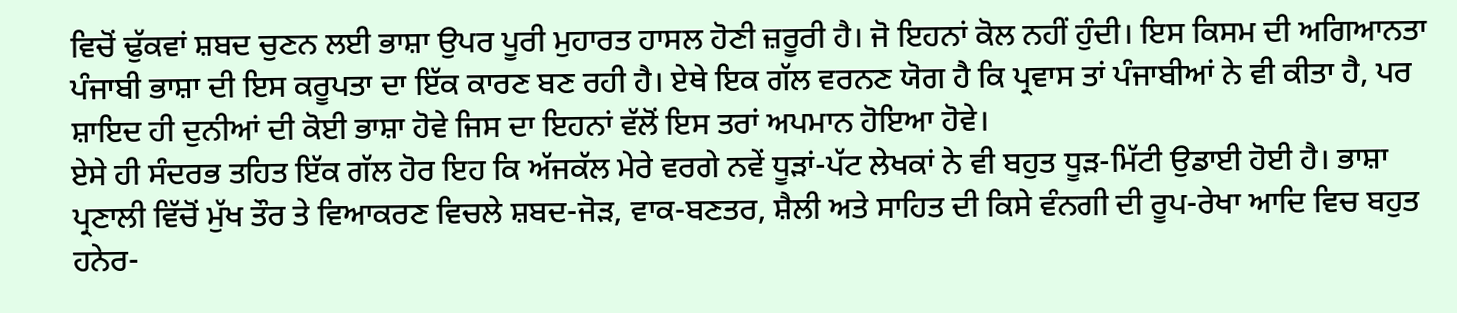ਵਿਚੋਂ ਢੁੱਕਵਾਂ ਸ਼ਬਦ ਚੁਣਨ ਲਈ ਭਾਸ਼ਾ ਉਪਰ ਪੂਰੀ ਮੁਹਾਰਤ ਹਾਸਲ ਹੋਣੀ ਜ਼ਰੂਰੀ ਹੈ। ਜੋ ਇਹਨਾਂ ਕੋਲ ਨਹੀਂ ਹੁੰਦੀ। ਇਸ ਕਿਸਮ ਦੀ ਅਗਿਆਨਤਾ ਪੰਜਾਬੀ ਭਾਸ਼ਾ ਦੀ ਇਸ ਕਰੂਪਤਾ ਦਾ ਇੱਕ ਕਾਰਣ ਬਣ ਰਹੀ ਹੈ। ਏਥੇ ਇਕ ਗੱਲ ਵਰਨਣ ਯੋਗ ਹੈ ਕਿ ਪ੍ਰਵਾਸ ਤਾਂ ਪੰਜਾਬੀਆਂ ਨੇ ਵੀ ਕੀਤਾ ਹੈ, ਪਰ ਸ਼ਾਇਦ ਹੀ ਦੁਨੀਆਂ ਦੀ ਕੋਈ ਭਾਸ਼ਾ ਹੋਵੇ ਜਿਸ ਦਾ ਇਹਨਾਂ ਵੱਲੋਂ ਇਸ ਤਰਾਂ ਅਪਮਾਨ ਹੋਇਆ ਹੋਵੇ।
ਏਸੇ ਹੀ ਸੰਦਰਭ ਤਹਿਤ ਇੱਕ ਗੱਲ ਹੋਰ ਇਹ ਕਿ ਅੱਜਕੱਲ ਮੇਰੇ ਵਰਗੇ ਨਵੇਂ ਧੂੜਾਂ-ਪੱਟ ਲੇਖਕਾਂ ਨੇ ਵੀ ਬਹੁਤ ਧੂੜ-ਮਿੱਟੀ ਉਡਾਈ ਹੋਈ ਹੈ। ਭਾਸ਼ਾ ਪ੍ਰਣਾਲੀ ਵਿੱਚੋਂ ਮੁੱਖ ਤੌਰ ਤੇ ਵਿਆਕਰਣ ਵਿਚਲੇ ਸ਼ਬਦ-ਜੋੜ, ਵਾਕ-ਬਣਤਰ, ਸ਼ੈਲੀ ਅਤੇ ਸਾਹਿਤ ਦੀ ਕਿਸੇ ਵੰਨਗੀ ਦੀ ਰੂਪ-ਰੇਖਾ ਆਦਿ ਵਿਚ ਬਹੁਤ ਹਨੇਰ-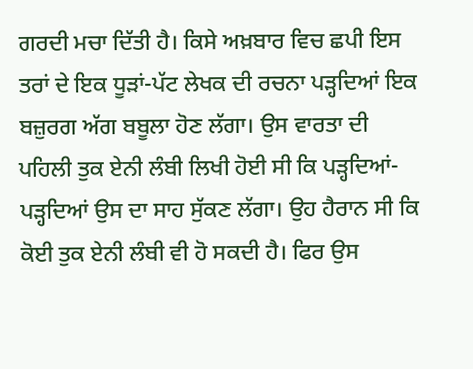ਗਰਦੀ ਮਚਾ ਦਿੱਤੀ ਹੈ। ਕਿਸੇ ਅਖ਼ਬਾਰ ਵਿਚ ਛਪੀ ਇਸ ਤਰਾਂ ਦੇ ਇਕ ਧੂੜਾਂ-ਪੱਟ ਲੇਖਕ ਦੀ ਰਚਨਾ ਪੜ੍ਹਦਿਆਂ ਇਕ ਬਜ਼ੁਰਗ ਅੱਗ ਬਬੂਲਾ ਹੋਣ ਲੱਗਾ। ਉਸ ਵਾਰਤਾ ਦੀ ਪਹਿਲੀ ਤੁਕ ਏਨੀ ਲੰਬੀ ਲਿਖੀ ਹੋਈ ਸੀ ਕਿ ਪੜ੍ਹਦਿਆਂ-ਪੜ੍ਹਦਿਆਂ ਉਸ ਦਾ ਸਾਹ ਸੁੱਕਣ ਲੱਗਾ। ਉਹ ਹੈਰਾਨ ਸੀ ਕਿ ਕੋਈ ਤੁਕ ਏਨੀ ਲੰਬੀ ਵੀ ਹੋ ਸਕਦੀ ਹੈ। ਫਿਰ ਉਸ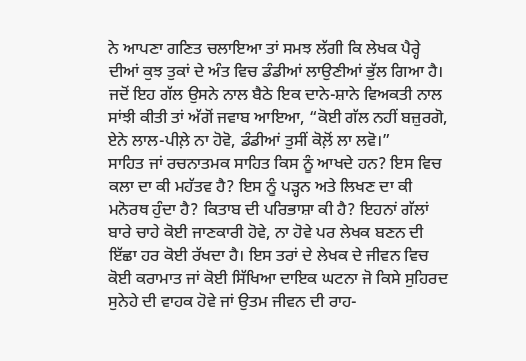ਨੇ ਆਪਣਾ ਗਣਿਤ ਚਲਾਇਆ ਤਾਂ ਸਮਝ ਲੱਗੀ ਕਿ ਲੇਖਕ ਪੈਰ੍ਹੇ ਦੀਆਂ ਕੁਝ ਤੁਕਾਂ ਦੇ ਅੰਤ ਵਿਚ ਡੰਡੀਆਂ ਲਾਉਣੀਆਂ ਭੁੱਲ ਗਿਆ ਹੈ। ਜਦੋਂ ਇਹ ਗੱਲ ਉਸਨੇ ਨਾਲ ਬੈਠੇ ਇਕ ਦਾਨੇ-ਸ਼ਾਨੇ ਵਿਅਕਤੀ ਨਾਲ ਸਾਂਝੀ ਕੀਤੀ ਤਾਂ ਅੱਗੋਂ ਜਵਾਬ ਆਇਆ, “ਕੋਈ ਗੱਲ ਨਹੀਂ ਬਜ਼ੁਰਗੋ, ਏਨੇ ਲਾਲ-ਪੀਲ਼ੇ ਨਾ ਹੋਵੋ, ਡੰਡੀਆਂ ਤੁਸੀਂ ਕੋਲ਼ੋਂ ਲਾ ਲਵੋ।”
ਸਾਹਿਤ ਜਾਂ ਰਚਨਾਤਮਕ ਸਾਹਿਤ ਕਿਸ ਨੂੰ ਆਖਦੇ ਹਨ? ਇਸ ਵਿਚ ਕਲਾ ਦਾ ਕੀ ਮਹੱਤਵ ਹੈ? ਇਸ ਨੂੰ ਪੜ੍ਹਨ ਅਤੇ ਲਿਖਣ ਦਾ ਕੀ ਮਨੋਰਥ ਹੁੰਦਾ ਹੈ? ਕਿਤਾਬ ਦੀ ਪਰਿਭਾਸ਼ਾ ਕੀ ਹੈ? ਇਹਨਾਂ ਗੱਲਾਂ ਬਾਰੇ ਚਾਹੇ ਕੋਈ ਜਾਣਕਾਰੀ ਹੋਵੇ, ਨਾ ਹੋਵੇ ਪਰ ਲੇਖਕ ਬਣਨ ਦੀ ਇੱਛਾ ਹਰ ਕੋਈ ਰੱਖਦਾ ਹੈ। ਇਸ ਤਰਾਂ ਦੇ ਲੇਖਕ ਦੇ ਜੀਵਨ ਵਿਚ ਕੋਈ ਕਰਾਮਾਤ ਜਾਂ ਕੋਈ ਸਿੱਖਿਆ ਦਾਇਕ ਘਟਨਾ ਜੋ ਕਿਸੇ ਸੁਹਿਰਦ ਸੁਨੇਹੇ ਦੀ ਵਾਹਕ ਹੋਵੇ ਜਾਂ ਉਤਮ ਜੀਵਨ ਦੀ ਰਾਹ-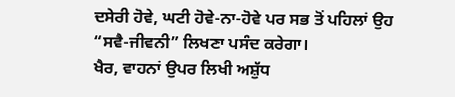ਦਸੇਰੀ ਹੋਵੇ, ਘਟੀ ਹੋਵੇ-ਨਾ-ਹੋਵੇ ਪਰ ਸਭ ਤੋਂ ਪਹਿਲਾਂ ਉਹ “ਸਵੈ-ਜੀਵਨੀ” ਲਿਖਣਾ ਪਸੰਦ ਕਰੇਗਾ।
ਖੈਰ, ਵਾਹਨਾਂ ਉਪਰ ਲਿਖੀ ਅਸ਼ੁੱਧ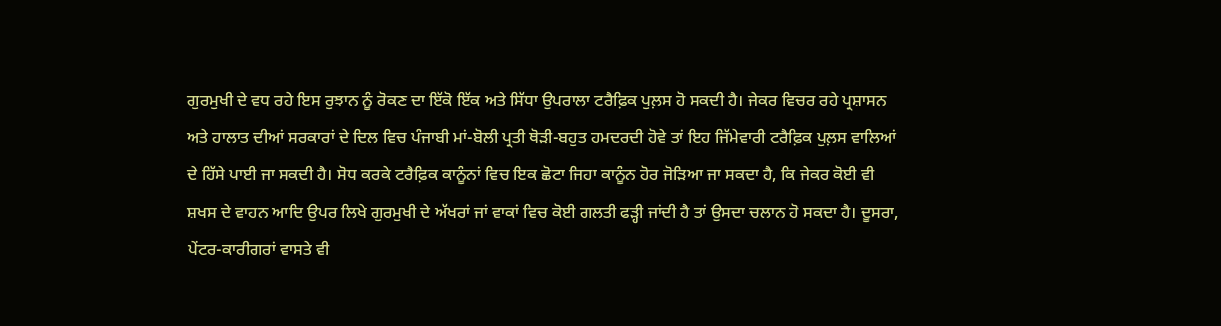ਗੁਰਮੁਖੀ ਦੇ ਵਧ ਰਹੇ ਇਸ ਰੁਝਾਨ ਨੂੰ ਰੋਕਣ ਦਾ ਇੱਕੋ ਇੱਕ ਅਤੇ ਸਿੱਧਾ ਉਪਰਾਲਾ ਟਰੈਫ਼ਿਕ ਪੁਲ਼ਸ ਹੋ ਸਕਦੀ ਹੈ। ਜੇਕਰ ਵਿਚਰ ਰਹੇ ਪ੍ਰਸ਼ਾਸਨ ਅਤੇ ਹਾਲਾਤ ਦੀਆਂ ਸਰਕਾਰਾਂ ਦੇ ਦਿਲ ਵਿਚ ਪੰਜਾਬੀ ਮਾਂ-ਬੋਲੀ ਪ੍ਰਤੀ ਥੋੜੀ-ਬਹੁਤ ਹਮਦਰਦੀ ਹੋਵੇ ਤਾਂ ਇਹ ਜਿੱਮੇਵਾਰੀ ਟਰੈਫ਼ਿਕ ਪੁਲ਼ਸ ਵਾਲਿਆਂ ਦੇ ਹਿੱਸੇ ਪਾਈ ਜਾ ਸਕਦੀ ਹੈ। ਸੋਧ ਕਰਕੇ ਟਰੈਫ਼ਿਕ ਕਾਨੂੰਨਾਂ ਵਿਚ ਇਕ ਛੋਟਾ ਜਿਹਾ ਕਾਨੂੰਨ ਹੋਰ ਜੋੜਿਆ ਜਾ ਸਕਦਾ ਹੈ, ਕਿ ਜੇਕਰ ਕੋਈ ਵੀ ਸ਼ਖਸ ਦੇ ਵਾਹਨ ਆਦਿ ਉਪਰ ਲਿਖੇ ਗੁਰਮੁਖੀ ਦੇ ਅੱਖਰਾਂ ਜਾਂ ਵਾਕਾਂ ਵਿਚ ਕੋਈ ਗਲਤੀ ਫੜ੍ਹੀ ਜਾਂਦੀ ਹੈ ਤਾਂ ਉਸਦਾ ਚਲਾਨ ਹੋ ਸਕਦਾ ਹੈ। ਦੂਸਰਾ, ਪੇਂਟਰ-ਕਾਰੀਗਰਾਂ ਵਾਸਤੇ ਵੀ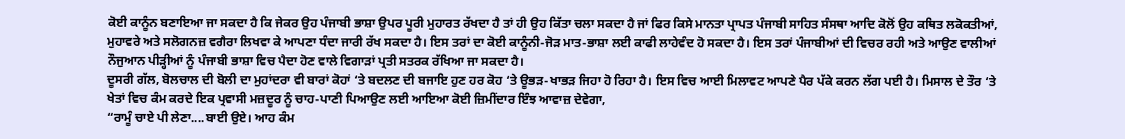ਕੋਈ ਕਾਨੂੰਨ ਬਣਾਇਆ ਜਾ ਸਕਦਾ ਹੈ ਕਿ ਜੇਕਰ ਉਹ ਪੰਜਾਬੀ ਭਾਸ਼ਾ ਉਪਰ ਪੂਰੀ ਮੁਹਾਰਤ ਰੱਖਦਾ ਹੈ ਤਾਂ ਹੀ ਉਹ ਕਿੱਤਾ ਚਲਾ ਸਕਦਾ ਹੈ ਜਾਂ ਫਿਰ ਕਿਸੇ ਮਾਨਤਾ ਪ੍ਰਾਪਤ ਪੰਜਾਬੀ ਸਾਹਿਤ ਸੰਸਥਾ ਆਦਿ ਕੋਲੋਂ ਉਹ ਕਥਿਤ ਲਕੋਕਤੀਆਂ, ਮੁਹਾਵਰੇ ਅਤੇ ਸਲੋਗਨਜ਼ ਵਗੈਰਾ ਲਿਖਵਾ ਕੇ ਆਪਣਾ ਧੰਦਾ ਜਾਰੀ ਰੱਖ ਸਕਦਾ ਹੈ। ਇਸ ਤਰਾਂ ਦਾ ਕੋਈ ਕਾਨੂੰਨੀ-ਜੋੜ ਮਾਤ-ਭਾਸ਼ਾ ਲਈ ਕਾਫੀ ਲਾਹੇਵੰਦ ਹੋ ਸਕਦਾ ਹੈ। ਇਸ ਤਰਾਂ ਪੰਜਾਬੀਆਂ ਦੀ ਵਿਚਰ ਰਹੀ ਅਤੇ ਆਉਣ ਵਾਲੀਆਂ ਨੌਜੁਆਨ ਪੀੜ੍ਹੀਆਂ ਨੂੰ ਪੰਜਾਬੀ ਭਾਸ਼ਾ ਵਿਚ ਪੈਦਾ ਹੋਣ ਵਾਲੇ ਵਿਗਾੜਾਂ ਪ੍ਰਤੀ ਸਤਰਕ ਰੱਖਿਆ ਜਾ ਸਕਦਾ ਹੈ।
ਦੂਸਰੀ ਗੱਲ, ਬੋਲਚਾਲ ਦੀ ਬੋਲੀ ਦਾ ਮੁਹਾਂਦਰਾ ਵੀ ਬਾਰਾਂ ਕੋਹਾਂ ‘ਤੇ ਬਦਲਣ ਦੀ ਬਜਾਇ ਹੁਣ ਹਰ ਕੋਹ ‘ਤੇ ਊਭੜ-ਖਾਭੜ ਜਿਹਾ ਹੋ ਰਿਹਾ ਹੈ। ਇਸ ਵਿਚ ਆਈ ਮਿਲਾਵਟ ਆਪਣੇ ਪੈਰ ਪੱਕੇ ਕਰਨ ਲੱਗ ਪਈ ਹੈ। ਮਿਸਾਲ ਦੇ ਤੌਰ ‘ਤੇ ਖੇਤਾਂ ਵਿਚ ਕੰਮ ਕਰਦੇ ਇਕ ਪ੍ਰਵਾਸੀ ਮਜ਼ਦੂਰ ਨੂੰ ਚਾਹ-ਪਾਣੀ ਪਿਆਉਣ ਲਈ ਆਇਆ ਕੋਈ ਜ਼ਿਮੀਂਦਾਰ ਇੰਝ ਆਵਾਜ਼ ਦੇਵੇਗਾ,
“ਰਾਮੂੰ ਚਾਏ ਪੀ ਲੇਣਾ....ਬਾਈ ਉਏ। ਆਹ ਕੰਮ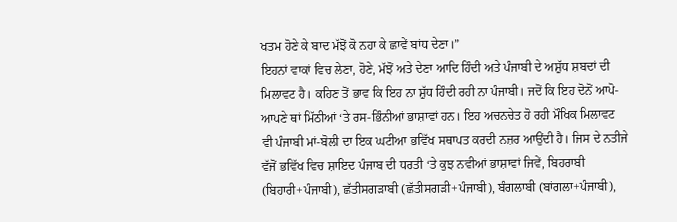ਖਤਮ ਹੋਣੇ ਕੇ ਬਾਦ ਮੱਝੋਂ ਕੋ ਨਹਾ ਕੇ ਛਾਵੇਂ ਬਾਂਧ ਦੇਣਾ।”
ਇਹਨਾਂ ਵਾਕਾਂ ਵਿਚ ਲੇਣਾ, ਹੋਣੇ, ਮੱਝੋਂ ਅਤੇ ਦੇਣਾ ਆਦਿ ਹਿੰਦੀ ਅਤੇ ਪੰਜਾਬੀ ਦੇ ਅਸ਼ੁੱਧ ਸ਼ਬਦਾਂ ਦੀ ਮਿਲਾਵਟ ਹੈ। ਕਹਿਣ ਤੋਂ ਭਾਵ ਕਿ ਇਹ ਨਾ ਸ਼ੁੱਧ ਹਿੰਦੀ ਰਹੀ ਨਾ ਪੰਜਾਬੀ। ਜਦੋਂ ਕਿ ਇਹ ਦੋਨੋਂ ਆਪੋ-ਆਪਣੇ ਥਾਂ ਮਿੱਠੀਆਂ ‘ਤੇ ਰਸ-ਭਿੰਨੀਆਂ ਭਾਸ਼ਾਵਾਂ ਹਨ। ਇਹ ਅਚਨਚੇਤ ਹੋ ਰਹੀ ਮੌਖਿਕ ਮਿਲਾਵਟ ਵੀ ਪੰਜਾਬੀ ਮਾਂ-ਬੋਲੀ ਦਾ ਇਕ ਘਟੀਆ ਭਵਿੱਖ ਸਥਾਪਤ ਕਰਦੀ ਨਜ਼ਰ ਆਉਂਦੀ ਹੈ। ਜਿਸ ਦੇ ਨਤੀਜੇ ਵੱਜੋਂ ਭਵਿੱਖ ਵਿਚ ਸ਼ਾਇਦ ਪੰਜਾਬ ਦੀ ਧਰਤੀ ‘ਤੇ ਕੁਝ ਨਵੀਆਂ ਭਾਸ਼ਾਵਾਂ ਜਿਵੇਂ, ਬਿਹਰਾਬੀ (ਬਿਹਾਰੀ+ਪੰਜਾਬੀ), ਛੱਤੀਸਗੜਾਬੀ (ਛੱਤੀਸਗੜੀ+ਪੰਜਾਬੀ), ਬੰਗਲਾਬੀ (ਬਾਂਗਲਾ+ਪੰਜਾਬੀ),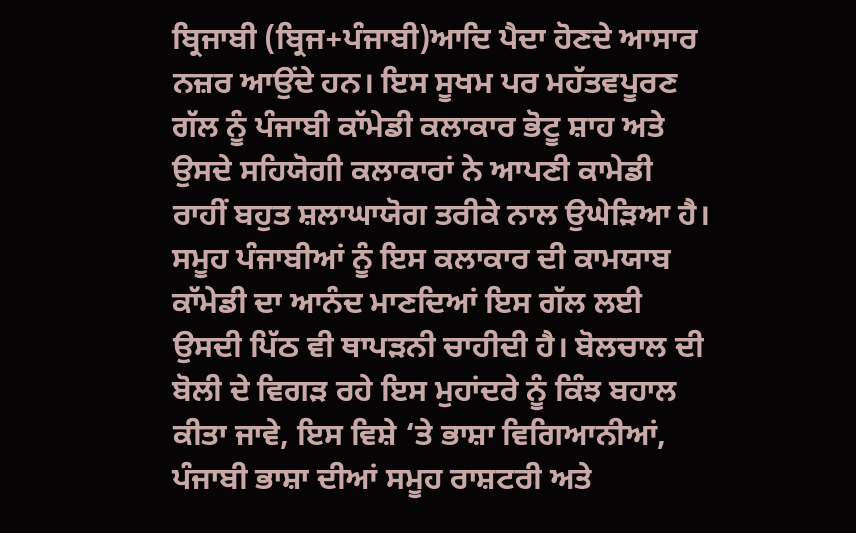ਬ੍ਰਿਜਾਬੀ (ਬ੍ਰਿਜ+ਪੰਜਾਬੀ)ਆਦਿ ਪੈਦਾ ਹੋਣਦੇ ਆਸਾਰ ਨਜ਼ਰ ਆਉਂਦੇ ਹਨ। ਇਸ ਸੂਖਮ ਪਰ ਮਹੱਤਵਪੂਰਣ ਗੱਲ ਨੂੰ ਪੰਜਾਬੀ ਕਾੱਮੇਡੀ ਕਲਾਕਾਰ ਭੋਟੂ ਸ਼ਾਹ ਅਤੇ ਉਸਦੇ ਸਹਿਯੋਗੀ ਕਲਾਕਾਰਾਂ ਨੇ ਆਪਣੀ ਕਾਮੇਡੀ ਰਾਹੀਂ ਬਹੁਤ ਸ਼ਲਾਘਾਯੋਗ ਤਰੀਕੇ ਨਾਲ ਉਘੇੜਿਆ ਹੈ। ਸਮੂਹ ਪੰਜਾਬੀਆਂ ਨੂੰ ਇਸ ਕਲਾਕਾਰ ਦੀ ਕਾਮਯਾਬ ਕਾੱਮੇਡੀ ਦਾ ਆਨੰਦ ਮਾਣਦਿਆਂ ਇਸ ਗੱਲ ਲਈ ਉਸਦੀ ਪਿੱਠ ਵੀ ਥਾਪੜਨੀ ਚਾਹੀਦੀ ਹੈ। ਬੋਲਚਾਲ ਦੀ ਬੋਲੀ ਦੇ ਵਿਗੜ ਰਹੇ ਇਸ ਮੁਹਾਂਦਰੇ ਨੂੰ ਕਿੰਝ ਬਹਾਲ ਕੀਤਾ ਜਾਵੇ, ਇਸ ਵਿਸ਼ੇ ‘ਤੇ ਭਾਸ਼ਾ ਵਿਗਿਆਨੀਆਂ, ਪੰਜਾਬੀ ਭਾਸ਼ਾ ਦੀਆਂ ਸਮੂਹ ਰਾਸ਼ਟਰੀ ਅਤੇ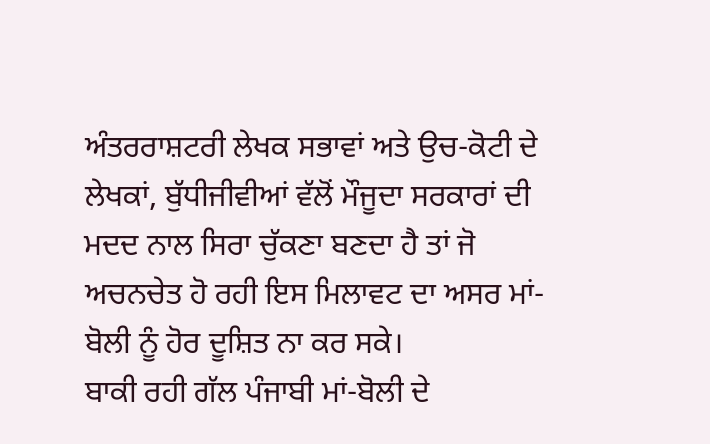ਅੰਤਰਰਾਸ਼ਟਰੀ ਲੇਖਕ ਸਭਾਵਾਂ ਅਤੇ ਉਚ-ਕੋਟੀ ਦੇ ਲੇਖਕਾਂ, ਬੁੱਧੀਜੀਵੀਆਂ ਵੱਲੋਂ ਮੌਜੂਦਾ ਸਰਕਾਰਾਂ ਦੀ ਮਦਦ ਨਾਲ ਸਿਰਾ ਚੁੱਕਣਾ ਬਣਦਾ ਹੈ ਤਾਂ ਜੋ ਅਚਨਚੇਤ ਹੋ ਰਹੀ ਇਸ ਮਿਲਾਵਟ ਦਾ ਅਸਰ ਮਾਂ-ਬੋਲੀ ਨੂੰ ਹੋਰ ਦੂਸ਼ਿਤ ਨਾ ਕਰ ਸਕੇ।
ਬਾਕੀ ਰਹੀ ਗੱਲ ਪੰਜਾਬੀ ਮਾਂ-ਬੋਲੀ ਦੇ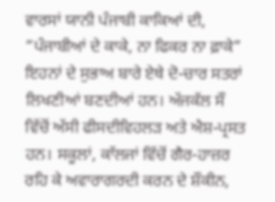ਵਾਰਸਾਂ ਯਾਨੀ ਪੰਜਾਬੀ ਕਾਕਿਆਂ ਦੀ,
“ਪੰਜਾਬੀਆਂ ਦੇ ਕਾਕੇ, ਨਾ ਫਿਕਰ ਨਾ ਫ਼ਾਕੇ”
ਇਹਨਾਂ ਦੇ ਸੁਭਾਅ ਬਾਰੇ ਏਥੇ ਦੋ-ਚਾਰ ਸਤਰਾਂ ਲਿਖਣੀਆਂ ਬਣਦੀਆਂ ਹਨ। ਅੱਜਕੱਲ ਸੌ ਵਿੱਚੋਂ ਅੱਸੀ ਫੀਸਦੀਵਿਹਲੜ ਅਤੇ ਐਸ਼-ਪ੍ਰਸਤ ਹਨ। ਸਕੂਲਾਂ, ਕਾੱਲਜਾਂ ਵਿੱਚੋਂ ਗੈਰ-ਹਾਜ਼ਰ ਰਹਿ ਕੇ ਅਵਾਰਾਗਰਦੀ ਕਰਨ ਦੇ ਸ਼ੌਕੀਨ,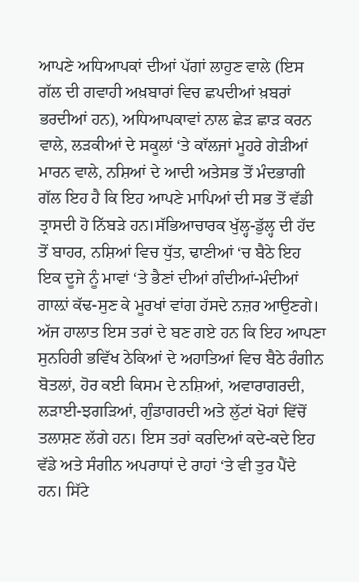ਆਪਣੇ ਅਧਿਆਪਕਾਂ ਦੀਆਂ ਪੱਗਾਂ ਲਾਹੁਣ ਵਾਲੇ (ਇਸ ਗੱਲ ਦੀ ਗਵਾਹੀ ਅਖ਼ਬਾਰਾਂ ਵਿਚ ਛਪਦੀਆਂ ਖ਼ਬਰਾਂ ਭਰਦੀਆਂ ਹਨ), ਅਧਿਆਪਕਾਵਾਂ ਨਾਲ ਛੇੜ ਛਾੜ ਕਰਨ ਵਾਲੇ, ਲੜਕੀਆਂ ਦੇ ਸਕੂਲਾਂ ‘ਤੇ ਕਾੱਲਜਾਂ ਮੂਹਰੇ ਗੇੜੀਆਂ ਮਾਰਨ ਵਾਲੇ, ਨਸ਼ਿਆਂ ਦੇ ਆਦੀ ਅਤੇਸਭ ਤੋਂ ਮੰਦਭਾਗੀ ਗੱਲ ਇਹ ਹੈ ਕਿ ਇਹ ਆਪਣੇ ਮਾਪਿਆਂ ਦੀ ਸਭ ਤੋਂ ਵੱਡੀ ਤ੍ਰਾਸਦੀ ਹੋ ਨਿੱਬੜੇ ਹਨ।ਸੱਭਿਆਚਾਰਕ ਖੁੱਲ੍ਹ-ਡੁੱਲ੍ਹ ਦੀ ਹੱਦ ਤੋਂ ਬਾਹਰ, ਨਸ਼ਿਆਂ ਵਿਚ ਧੁੱਤ, ਢਾਣੀਆਂ ‘ਚ ਬੈਠੇ ਇਹ ਇਕ ਦੂਜੇ ਨੂੰ ਮਾਵਾਂ ‘ਤੇ ਭੈਣਾਂ ਦੀਆਂ ਗੰਦੀਆਂ-ਮੰਦੀਆਂ ਗਾਲ਼ਾਂ ਕੱਢ-ਸੁਣ ਕੇ ਮੂਰਖਾਂ ਵਾਂਗ ਹੱਸਦੇ ਨਜ਼ਰ ਆਉਣਗੇ। ਅੱਜ ਹਾਲਾਤ ਇਸ ਤਰਾਂ ਦੇ ਬਣ ਗਏ ਹਨ ਕਿ ਇਹ ਆਪਣਾ ਸੁਨਹਿਰੀ ਭਵਿੱਖ ਠੇਕਿਆਂ ਦੇ ਅਹਾਤਿਆਂ ਵਿਚ ਬੈਠੇ ਰੰਗੀਨ ਬੋਤਲਾਂ, ਹੋਰ ਕਈ ਕਿਸਮ ਦੇ ਨਸ਼ਿਆਂ, ਅਵਾਰਾਗਰਦੀ, ਲੜਾਈ-ਝਗੜਿਆਂ, ਗੁੰਡਾਗਰਦੀ ਅਤੇ ਲੁੱਟਾਂ ਖੋਹਾਂ ਵਿੱਚੋਂ ਤਲਾਸ਼ਣ ਲੱਗੇ ਹਨ। ਇਸ ਤਰਾਂ ਕਰਦਿਆਂ ਕਦੇ-ਕਦੇ ਇਹ ਵੱਡੇ ਅਤੇ ਸੰਗੀਨ ਅਪਰਾਧਾਂ ਦੇ ਰਾਹਾਂ ‘ਤੇ ਵੀ ਤੁਰ ਪੈਂਦੇ ਹਨ। ਸਿੱਟੇ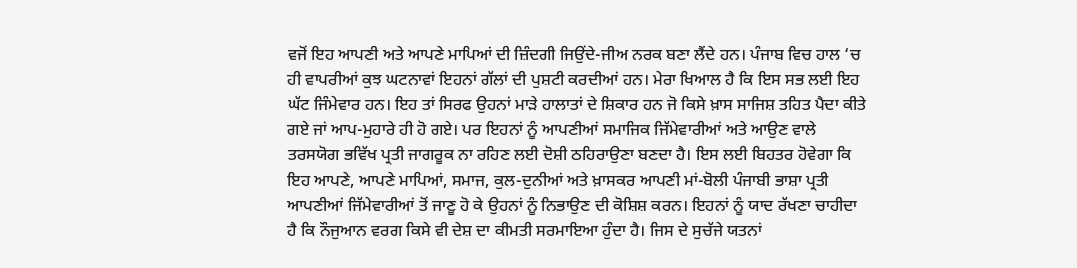ਵਜੋਂ ਇਹ ਆਪਣੀ ਅਤੇ ਆਪਣੇ ਮਾਪਿਆਂ ਦੀ ਜ਼ਿੰਦਗੀ ਜਿਉਂਦੇ-ਜੀਅ ਨਰਕ ਬਣਾ ਲੈਂਦੇ ਹਨ। ਪੰਜਾਬ ਵਿਚ ਹਾਲ ‘ਚ ਹੀ ਵਾਪਰੀਆਂ ਕੁਝ ਘਟਨਾਵਾਂ ਇਹਨਾਂ ਗੱਲਾਂ ਦੀ ਪੁਸ਼ਟੀ ਕਰਦੀਆਂ ਹਨ। ਮੇਰਾ ਖਿਆਲ ਹੈ ਕਿ ਇਸ ਸਭ ਲਈ ਇਹ ਘੱਟ ਜਿੰਮੇਵਾਰ ਹਨ। ਇਹ ਤਾਂ ਸਿਰਫ ਉਹਨਾਂ ਮਾੜੇ ਹਾਲਾਤਾਂ ਦੇ ਸ਼ਿਕਾਰ ਹਨ ਜੋ ਕਿਸੇ ਖ਼ਾਸ ਸਾਜਿਸ਼ ਤਹਿਤ ਪੈਦਾ ਕੀਤੇ ਗਏ ਜਾਂ ਆਪ-ਮੁਹਾਰੇ ਹੀ ਹੋ ਗਏ। ਪਰ ਇਹਨਾਂ ਨੂੰ ਆਪਣੀਆਂ ਸਮਾਜਿਕ ਜਿੱਮੇਵਾਰੀਆਂ ਅਤੇ ਆਉਣ ਵਾਲੇ ਤਰਸਯੋਗ ਭਵਿੱਖ ਪ੍ਰਤੀ ਜਾਗਰੂਕ ਨਾ ਰਹਿਣ ਲਈ ਦੋਸ਼ੀ ਠਹਿਰਾਉਣਾ ਬਣਦਾ ਹੈ। ਇਸ ਲਈ ਬਿਹਤਰ ਹੋਵੇਗਾ ਕਿ ਇਹ ਆਪਣੇ, ਆਪਣੇ ਮਾਪਿਆਂ, ਸਮਾਜ, ਕੁਲ-ਦੁਨੀਆਂ ਅਤੇ ਖ਼ਾਸਕਰ ਆਪਣੀ ਮਾਂ-ਬੋਲੀ ਪੰਜਾਬੀ ਭਾਸ਼ਾ ਪ੍ਰਤੀ ਆਪਣੀਆਂ ਜਿੱਮੇਵਾਰੀਆਂ ਤੋਂ ਜਾਣੂ ਹੋ ਕੇ ਉਹਨਾਂ ਨੂੰ ਨਿਭਾਉਣ ਦੀ ਕੋਸ਼ਿਸ਼ ਕਰਨ। ਇਹਨਾਂ ਨੂੰ ਯਾਦ ਰੱਖਣਾ ਚਾਹੀਦਾ ਹੈ ਕਿ ਨੌਜੁਆਨ ਵਰਗ ਕਿਸੇ ਵੀ ਦੇਸ਼ ਦਾ ਕੀਮਤੀ ਸਰਮਾਇਆ ਹੁੰਦਾ ਹੈ। ਜਿਸ ਦੇ ਸੁਚੱਜੇ ਯਤਨਾਂ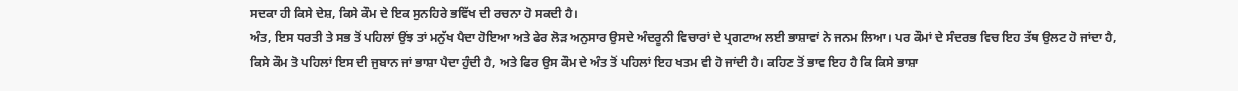ਸਦਕਾ ਹੀ ਕਿਸੇ ਦੇਸ਼, ਕਿਸੇ ਕੌਮ ਦੇ ਇਕ ਸੁਨਹਿਰੇ ਭਵਿੱਖ ਦੀ ਰਚਨਾ ਹੋ ਸਕਦੀ ਹੈ।
ਅੰਤ, ਇਸ ਧਰਤੀ ਤੇ ਸਭ ਤੋਂ ਪਹਿਲਾਂ ਉਂਝ ਤਾਂ ਮਨੁੱਖ ਪੈਦਾ ਹੋਇਆ ਅਤੇ ਫੇਰ ਲੋੜ ਅਨੁਸਾਰ ਉਸਦੇ ਅੰਦਰੂਨੀ ਵਿਚਾਰਾਂ ਦੇ ਪ੍ਰਗਟਾਅ ਲਈ ਭਾਸ਼ਾਵਾਂ ਨੇ ਜਨਮ ਲਿਆ। ਪਰ ਕੌਮਾਂ ਦੇ ਸੰਦਰਭ ਵਿਚ ਇਹ ਤੱਥ ਉਲਟ ਹੋ ਜਾਂਦਾ ਹੈ, ਕਿਸੇ ਕੌਮ ਤੋ ਪਹਿਲਾਂ ਇਸ ਦੀ ਜੁਬਾਨ ਜਾਂ ਭਾਸ਼ਾ ਪੈਦਾ ਹੁੰਦੀ ਹੈ, ਅਤੇ ਫਿਰ ਉਸ ਕੌਮ ਦੇ ਅੰਤ ਤੋਂ ਪਹਿਲਾਂ ਇਹ ਖਤਮ ਵੀ ਹੋ ਜਾਂਦੀ ਹੈ। ਕਹਿਣ ਤੋਂ ਭਾਵ ਇਹ ਹੈ ਕਿ ਕਿਸੇ ਭਾਸ਼ਾ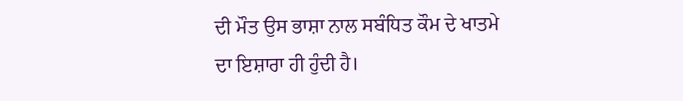ਦੀ ਮੌਤ ਉਸ ਭਾਸ਼ਾ ਨਾਲ ਸਬੰਧਿਤ ਕੌਮ ਦੇ ਖਾਤਮੇ ਦਾ ਇਸ਼ਾਰਾ ਹੀ ਹੁੰਦੀ ਹੈ।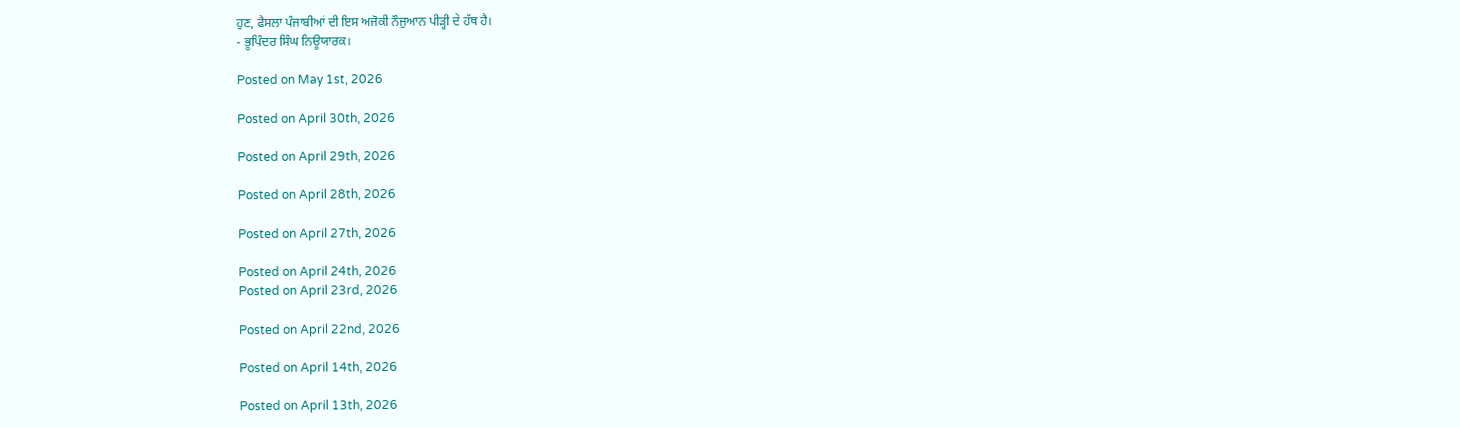ਹੁਣ, ਫੈਸਲਾ ਪੰਜਾਬੀਆਂ ਦੀ ਇਸ ਅਜੋਕੀ ਨੌਜੁਆਨ ਪੀੜ੍ਹੀ ਦੇ ਹੱਥ ਹੈ।
- ਭੂਪਿੰਦਰ ਸਿੰਘ ਨਿਊਯਾਰਕ।

Posted on May 1st, 2026

Posted on April 30th, 2026

Posted on April 29th, 2026

Posted on April 28th, 2026

Posted on April 27th, 2026

Posted on April 24th, 2026
Posted on April 23rd, 2026

Posted on April 22nd, 2026

Posted on April 14th, 2026

Posted on April 13th, 2026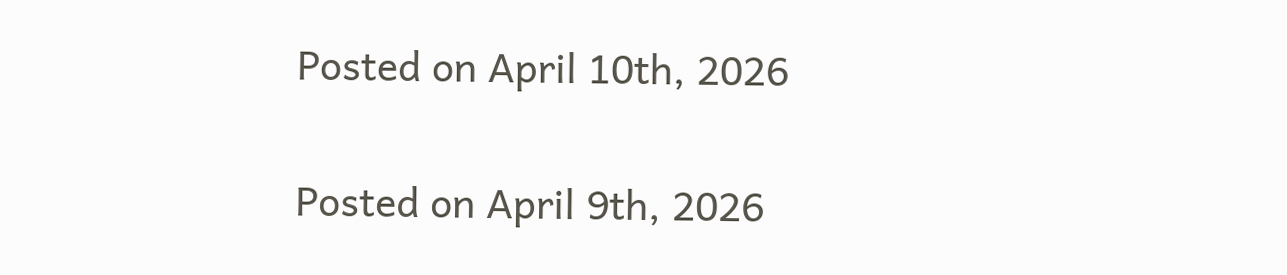Posted on April 10th, 2026

Posted on April 9th, 2026